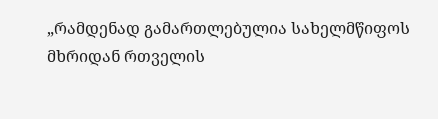„რამდენად გამართლებულია სახელმწიფოს მხრიდან რთველის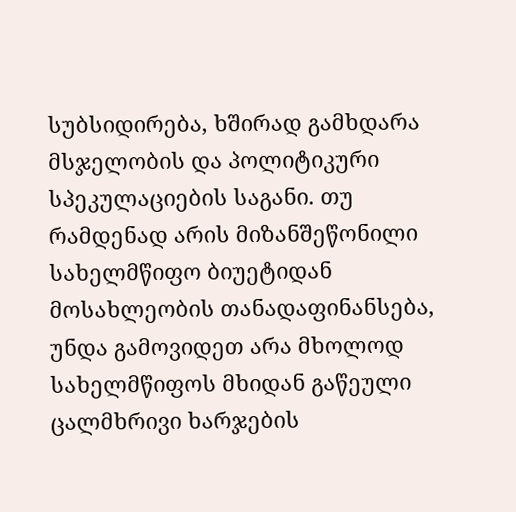სუბსიდირება, ხშირად გამხდარა მსჯელობის და პოლიტიკური სპეკულაციების საგანი. თუ რამდენად არის მიზანშეწონილი სახელმწიფო ბიუეტიდან მოსახლეობის თანადაფინანსება, უნდა გამოვიდეთ არა მხოლოდ სახელმწიფოს მხიდან გაწეული ცალმხრივი ხარჯების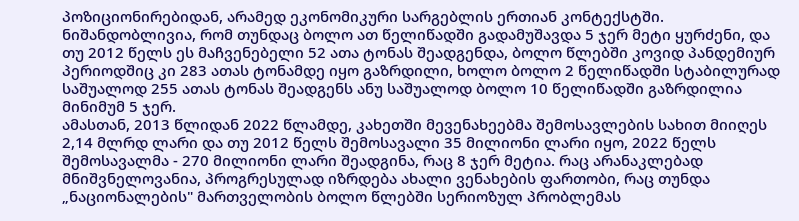პოზიციონირებიდან, არამედ ეკონომიკური სარგებლის ერთიან კონტექსტში.
ნიშანდობლივია, რომ თუნდაც ბოლო ათ წელიწადში გადამუშავდა 5 ჯერ მეტი ყურძენი, და თუ 2012 წელს ეს მაჩვენებელი 52 ათა ტონას შეადგენდა, ბოლო წლებში კოვიდ პანდემიურ პერიოდშიც კი 283 ათას ტონამდე იყო გაზრდილი, ხოლო ბოლო 2 წელიწადში სტაბილურად საშუალოდ 255 ათას ტონას შეადგენს ანუ საშუალოდ ბოლო 10 წელიწადში გაზრდილია მინიმუმ 5 ჯერ.
ამასთან, 2013 წლიდან 2022 წლამდე, კახეთში მევენახეებმა შემოსავლების სახით მიიღეს 2,14 მლრდ ლარი და თუ 2012 წელს შემოსავალი 35 მილიონი ლარი იყო, 2022 წელს შემოსავალმა - 270 მილიონი ლარი შეადგინა, რაც 8 ჯერ მეტია. რაც არანაკლებად მნიშვნელოვანია, პროგრესულად იზრდება ახალი ვენახების ფართობი, რაც თუნდა „ნაციონალების" მართველობის ბოლო წლებში სერიოზულ პრობლემას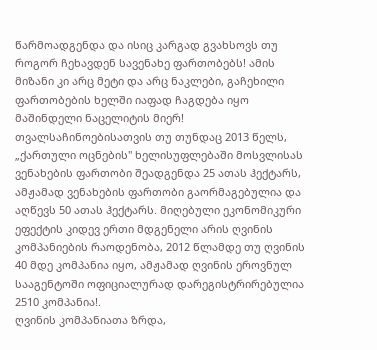წარმოადგენდა და ისიც კარგად გვახსოვს თუ როგორ ჩეხავდენ სავენახე ფართობებს! ამის მიზანი კი არც მეტი და არც ნაკლები, გაჩეხილი ფართობების ხელში იაფად ჩაგდება იყო მაშინდელი ნაცელიტის მიერ!
თვალსაჩინოებისათვის თუ თუნდაც 2013 წელს, „ქართული ოცნების" ხელისუფლებაში მოსვლისას ვენახების ფართობი შეადგენდა 25 ათას ჰექტარს, ამჟამად ვენახების ფართობი გაორმაგებულია და აღწევს 50 ათას ჰექტარს. მიღებული ეკონომიკური ეფექტის კიდევ ერთი მდგენელი არის ღვინის კომპანიების რაოდენობა, 2012 წლამდე თუ ღვინის 40 მდე კომპანია იყო, ამჟამად ღვინის ეროვნულ სააგენტოში ოფიციალურად დარეგისტრირებულია 2510 კომპანია!.
ღვინის კომპანიათა ზრდა,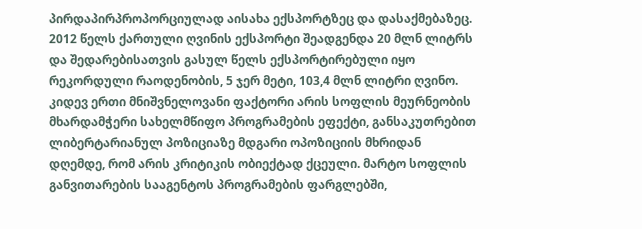პირდაპირპროპორციულად აისახა ექსპორტზეც და დასაქმებაზეც. 2012 წელს ქართული ღვინის ექსპორტი შეადგენდა 20 მლნ ლიტრს და შედარებისათვის გასულ წელს ექსპორტირებული იყო რეკორდული რაოდენობის, 5 ჯერ მეტი, 103,4 მლნ ლიტრი ღვინო.
კიდევ ერთი მნიშვნელოვანი ფაქტორი არის სოფლის მეურნეობის მხარდამჭერი სახელმწიფო პროგრამების ეფექტი, განსაკუთრებით ლიბერტარიანულ პოზიციაზე მდგარი ოპოზიციის მხრიდან დღემდე, რომ არის კრიტიკის ობიექტად ქცეული. მარტო სოფლის განვითარების სააგენტოს პროგრამების ფარგლებში,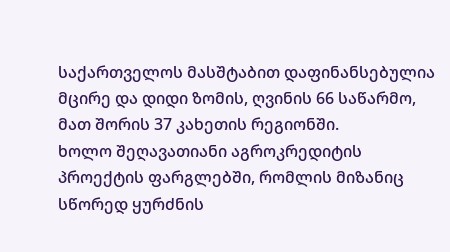საქართველოს მასშტაბით დაფინანსებულია მცირე და დიდი ზომის, ღვინის 66 საწარმო, მათ შორის 37 კახეთის რეგიონში.
ხოლო შეღავათიანი აგროკრედიტის პროექტის ფარგლებში, რომლის მიზანიც სწორედ ყურძნის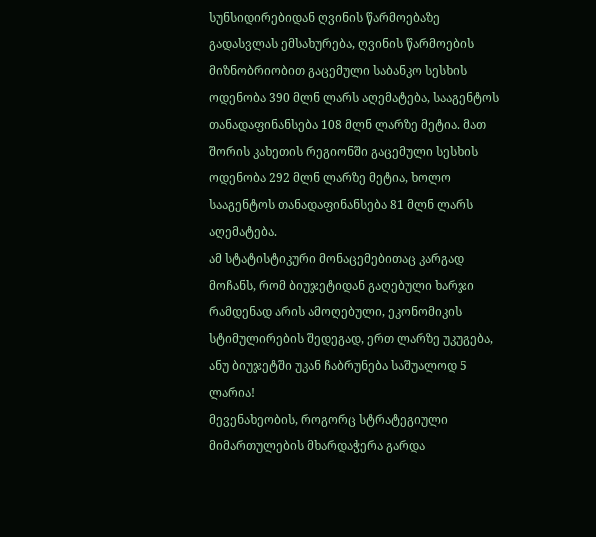სუნსიდირებიდან ღვინის წარმოებაზე გადასვლას ემსახურება, ღვინის წარმოების მიზნობრიობით გაცემული საბანკო სესხის ოდენობა 390 მლნ ლარს აღემატება, სააგენტოს თანადაფინანსება 108 მლნ ლარზე მეტია. მათ შორის კახეთის რეგიონში გაცემული სესხის ოდენობა 292 მლნ ლარზე მეტია, ხოლო სააგენტოს თანადაფინანსება 81 მლნ ლარს აღემატება.
ამ სტატისტიკური მონაცემებითაც კარგად მოჩანს, რომ ბიუჯეტიდან გაღებული ხარჯი რამდენად არის ამოღებული, ეკონომიკის სტიმულირების შედეგად, ერთ ლარზე უკუგება, ანუ ბიუჯეტში უკან ჩაბრუნება საშუალოდ 5 ლარია!
მევენახეობის, როგორც სტრატეგიული მიმართულების მხარდაჭერა გარდა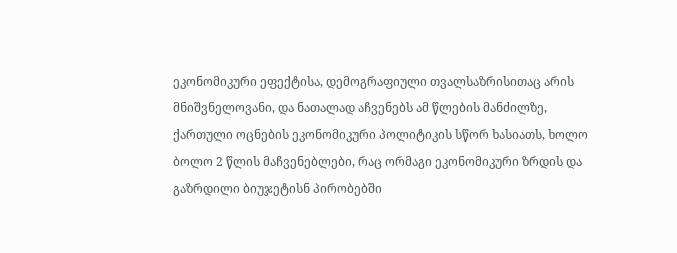ეკონომიკური ეფექტისა, დემოგრაფიული თვალსაზრისითაც არის მნიშვნელოვანი, და ნათალად აჩვენებს ამ წლების მანძილზე, ქართული ოცნების ეკონომიკური პოლიტიკის სწორ ხასიათს, ხოლო ბოლო 2 წლის მაჩვენებლები, რაც ორმაგი ეკონომიკური ზრდის და გაზრდილი ბიუჯეტისნ პირობებში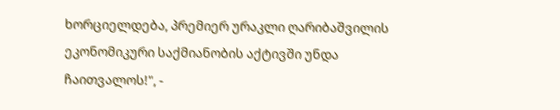ხორციელდება, პრემიერ ურაკლი ღარიბაშვილის ეკონომიკური საქმიანობის აქტივში უნდა ჩაითვალოს!", -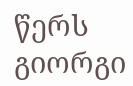წერს გიორგი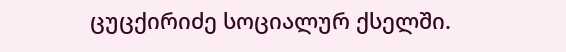ცუცქირიძე სოციალურ ქსელში.